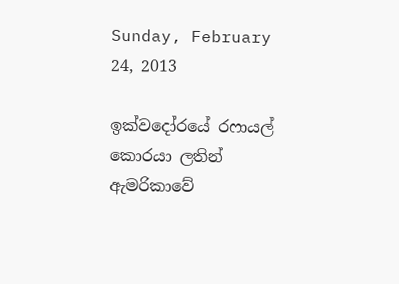Sunday, February 24, 2013

ඉක්වදෝරයේ රෆායල් කොරයා ලතින් ඇමරිකාවේ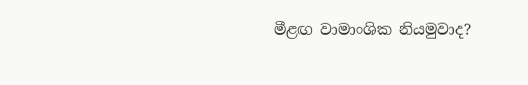මීළඟ වාමාංශික නියමුවාද?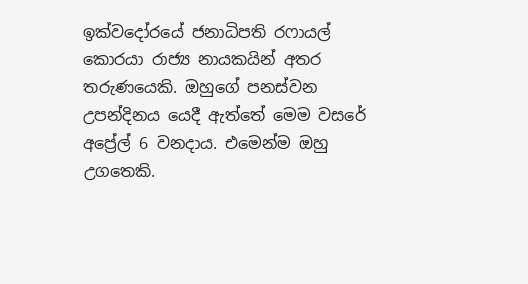ඉක්වදෝරයේ ජනාධිපති රෆායල් කොරයා රාජ්‍ය නායකයින් අතර තරුණයෙකි. ඔහුගේ පනස්වන උපන්දිනය යෙදී ඇත්තේ මෙම වසරේ අප්‍රේල් 6 වනදාය. එමෙන්ම ඔහු උගතෙකි.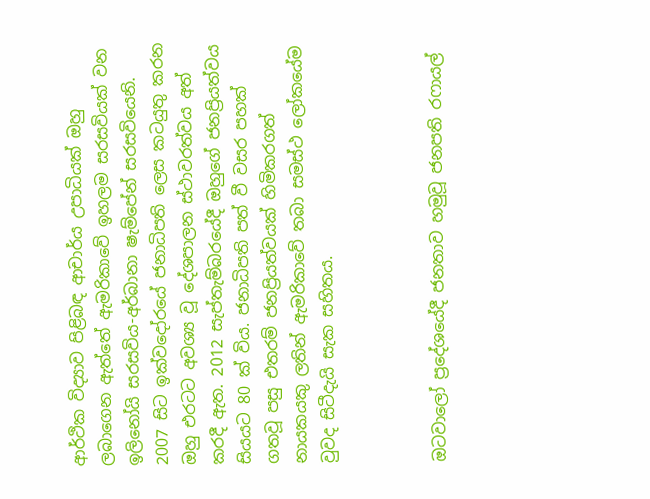ආර්ථික විද්‍යාව පිළිබඳ ආචාර්ය උපාධියක් ඔහු ලබාගෙන ඇත්තේ ඇමරිකාවේ ඉහලම සරසවියක් වන ඉලිනෝයි සරසවිය-අර්බානා ෂැම්පේන් සරසවියෙනි. 2007 සිට ඉක්වදෝරයේ ජනාධිපති ලෙස කටයුතු කරන ඔහු එරටට අවශ්‍ය වූ දේශපාලන ස්ථාවරත්වය අත් කරදී ඇත. 2012 සැප්තැම්බරයේදී ඔහුගේ ජනප්‍රියත්වය සියයට 80 ක් විය. ජනාධිපති පත් වී වසර පහක් ගතවූ පසු එතරම් ජනප්‍රියත්වයක් හිමිකරගත් නායකයකු ලතින් ඇමරිකාවේ තබා සමස්ථ ලෝකයේම වුවද සිටීදැයි සැක සහිතය.



ඔටවාලෝ ප්‍රදේශයේදී ජනතාව හමුවූ ජනපති රෆායල්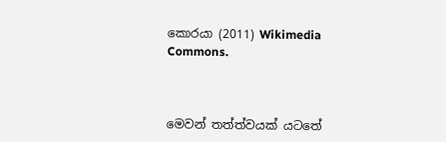කොරයා (2011) Wikimedia Commons.



මෙවන් තත්ත්වයක් යටතේ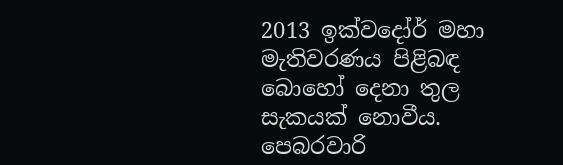2013 ඉක්වදෝර් මහා මැතිවරණය පිළිබඳ බොහෝ දෙනා තුල සැකයක් නොවීය. පෙබරවාරි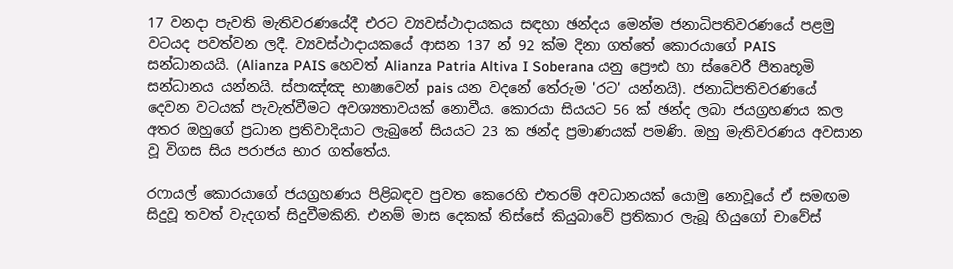17 වනදා පැවති මැතිවරණයේදී එරට ව්‍යවස්ථාදායකය සඳහා ඡන්දය මෙන්ම ජනාධිපතිවරණයේ පළමු වටයද පවත්වන ලදී. ව්‍යවස්ථාදායකයේ ආසන 137 න් 92 ක්ම දිනා ගත්තේ කොරයාගේ PAIS සන්ධානයයි. (Alianza PAIS හෙවත් Alianza Patria Altiva I Soberana යනු ප්‍රෞඪ හා ස්වෛරී පීතෘභූමි සන්ධානය යන්නයි. ස්පාඤ්ඤ භාෂාවෙන් pais යන වදනේ තේරුම 'රට' යන්නයි). ජනාධිපතිවරණයේ දෙවන වටයක් පැවැත්වීමට අවශ්‍යතාවයක් නොවීය. කොරයා සියයට 56 ක් ඡන්ද ලබා ජයග්‍රහණය කල අතර ඔහුගේ ප්‍රධාන ප්‍රතිවාදියාට ලැබුනේ සියයට 23 ක ඡන්ද ප්‍රමාණයක් පමණි. ඔහු මැතිවරණය අවසාන වූ විගස සිය පරාජය භාර ගත්තේය.

රෆායල් කොරයාගේ ජයග්‍රහණය පිළිබඳව පුවත කෙරෙහි එතරම් අවධානයක් යොමු නොවූයේ ඒ සමඟම සිදුවූ තවත් වැදගත් සිදුවීමකිනි. එනම් මාස දෙකක් තිස්සේ කියුබාවේ ප්‍රතිකාර ලැබූ හියුගෝ චාවේස්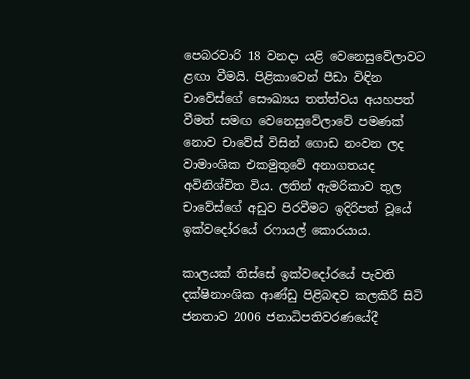පෙබරවාරි 18 වනදා යළි වෙනෙසුවේලාවට ළඟා වීමයි. පිළිකාවෙන් පීඩා විඳින චාවේස්ගේ සෞඛ්‍යය තත්ත්වය අයහපත් වීමත් සමඟ වෙනෙසුවේලාවේ පමණක් නොව චාවේස් විසින් ගොඩ නංවන ලද වාමාංශික එකමුතුවේ අනාගතයද අවිනිශ්චිත විය. ලතින් ඇමරිකාව තුල චාවේස්ගේ අඩුව පිරවීමට ඉදිරිපත් වූයේ ඉක්වදෝරයේ රෆායල් කොරයාය.

කාලයක් තිස්සේ ඉක්වදෝරයේ පැවති දක්ෂිනාංශික ආණ්ඩු පිළිබඳව කලකිරී සිටි ජනතාව 2006 ජනාධිපතිවරණයේදී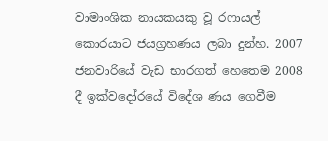වාමාංශික නායකයකු වූ රෆායල් කොරයාට ජයග්‍රහණය ලබා දුන්හ. 2007 ජනවාරියේ වැඩ භාරගත් හෙතෙම 2008 දී ඉක්වදෝරයේ විදේශ ණය ගෙවීම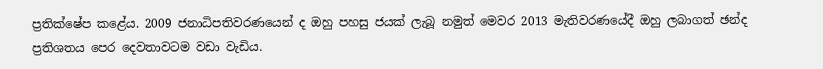ප්‍රතික්ෂේප කළේය. 2009 ජනාධිපතිවරණයෙන් ද ඔහු පහසු ජයක් ලැබූ නමුත් මෙවර 2013 මැතිවරණයේදී ඔහු ලබාගත් ඡන්ද ප්‍රතිශතය පෙර දෙවතාවටම වඩා වැඩිය.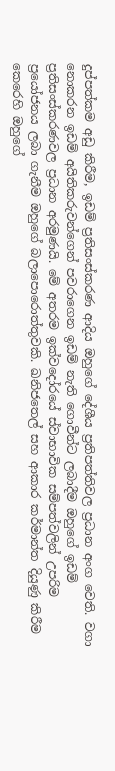දුප්පත්කම අඩු කිරීම, ඉඩම් ප්‍රතිසංස්කරණ ආදිය ඔහුගේ දේශීය ප්‍රතිපත්තිවල ප්‍රධාන අංග වෙති. වගා නොකරන ඉඩම් අයිතිකරුවන්ගෙන් පවරාගෙන ඉඩම් නැති ගොවීන්ට ලබාදීම ඔහුගේ ඉඩම් ප්‍රතිසංස්කරණවල ප්‍රධාන අරමුණයි. මේ අතරම ඉක්වදෝරයේ ස්වාභාවික සම්පත්වලින් උපරිම ප්‍රයෝජනය ලබා ගැනීම ඔහුගේ බලාපොරොත්තුවකි. ඛනිජතෙල් සහ ආකාර කර්මාන්ත දියුණු කිරීම කෙරෙහි ඔහුගේ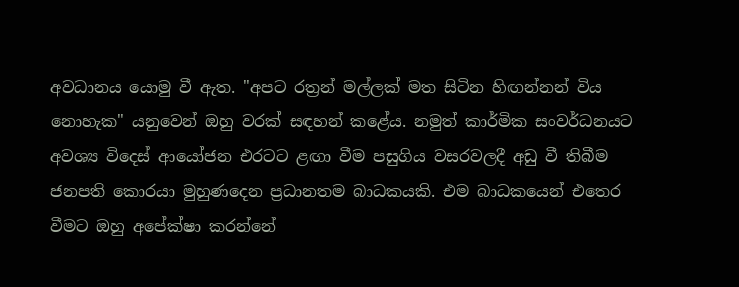අවධානය යොමු වී ඇත. "අපට රත්‍රන් මල්ලක් මත සිටින හිඟන්නන් විය නොහැක" යනුවෙන් ඔහු වරක් සඳහන් කළේය. නමුත් කාර්මික සංවර්ධනයට අවශ්‍ය විදෙස් ආයෝජන එරටට ළඟා වීම පසුගිය වසරවලදී අඩු වී තිබීම ජනපති කොරයා මුහුණදෙන ප්‍රධානතම බාධකයකි. එම බාධකයෙන් එතෙර වීමට ඔහු අපේක්ෂා කරන්නේ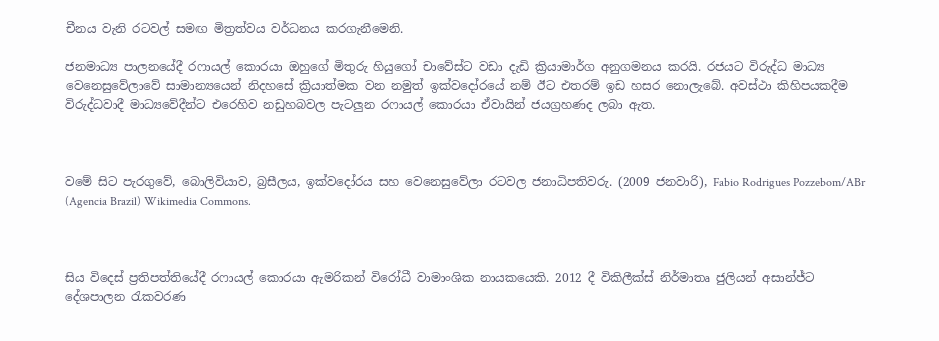චීනය වැනි රටවල් සමඟ මිත්‍රත්වය වර්ධනය කරගැනීමෙනි.

ජනමාධ්‍ය පාලනයේදී රෆායල් කොරයා ඔහුගේ මිතුරු හියුගෝ චාවේස්ට වඩා දැඩි ක්‍රියාමාර්ග අනුගමනය කරයි. රජයට විරුද්ධ මාධ්‍ය වෙනෙසුවේලාවේ සාමාන්‍යයෙන් නිදහසේ ක්‍රියාත්මක වන නමුත් ඉක්වදෝරයේ නම් ඊට එතරම් ඉඩ හසර නොලැබේ. අවස්ථා කිහිපයකදීම විරුද්ධවාදී මාධ්‍යවේදීන්ට එරෙහිව නඩුහබවල පැටලුන රෆායල් කොරයා ඒවායින් ජයග්‍රහණද ලබා ඇත.



වමේ සිට පැරගුවේ, බොලිවියාව, බ්‍රසීලය, ඉක්වදෝරය සහ වෙනෙසුවේලා රටවල ජනාධිපතිවරු. (2009 ජනවාරි), Fabio Rodrigues Pozzebom/ABr (Agencia Brazil) Wikimedia Commons.



සිය විදෙස් ප්‍රතිපත්තියේදී රෆායල් කොරයා ඇමරිකන් විරෝධී වාමාංශික නායකයෙකි. 2012 දී විකිලීක්ස් නිර්මාතෘ ජුලියන් අසාන්ජ්ට දේශපාලන රැකවරණ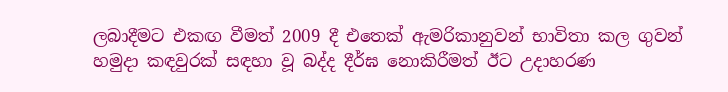ලබාදීමට එකඟ වීමත් 2009 දී එතෙක් ඇමරිකානුවන් භාවිතා කල ගුවන් හමුදා කඳවුරක් සඳහා වූ බද්ද දීර්ඝ නොකිරීමත් ඊට උදාහරණ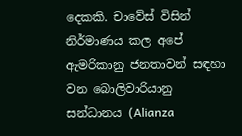දෙකකි. චාවේස් විසින් නිර්මාණය කල අපේ ඇමරිකානු ජනතාවන් සඳහා වන බොලිවාරියානු සන්ධානය (Alianza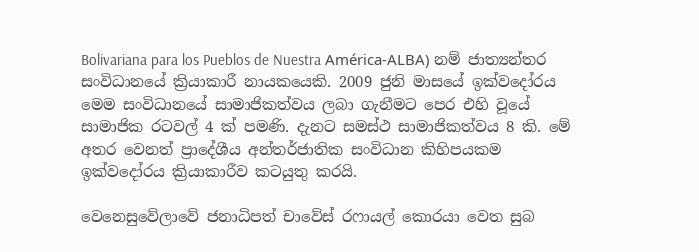Bolivariana para los Pueblos de Nuestra América-ALBA) නම් ජාත්‍යන්තර සංවිධානයේ ක්‍රියාකාරී නායකයෙකි. 2009 ජුනි මාසයේ ඉක්වදෝරය මෙම සංවිධානයේ සාමාජිකත්වය ලබා ගැනීමට පෙර එහි වූයේ සාමාජික රටවල් 4 ක් පමණි. දැනට සමස්ථ සාමාජිකත්වය 8 කි. මේ අතර වෙනත් ප්‍රාදේශීය අන්තර්ජාතික සංවිධාන කිහිපයකම ඉක්වදෝරය ක්‍රියාකාරීව කටයුතු කරයි.

වෙනෙසුවේලාවේ ජනාධිපත් චාවේස් රෆායල් කොරයා වෙත සුබ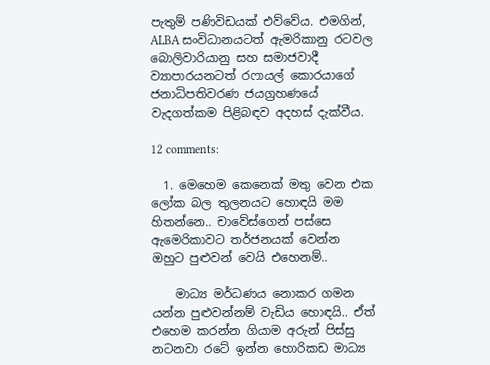පැතුම් පණිවිඩයක් එව්වේය. එමගින්, ALBA සංවිධානයටත් ඇමරිකානු රටවල බොලිවාරියානු සහ සමාජවාදී ව්‍යාපාරයනටත් රෆායල් කොරයාගේ ජනාධිපතිවරණ ජයග්‍රහණයේ වැදගත්කම පිළිබඳව අදහස් දැක්වීය.

12 comments:

  1. මෙහෙම කෙනෙක් මතු වෙන එක ලෝක බල තුලනයට හොඳයි මම හිතන්නෙ.. චාවේස්ගෙන් පස්සෙ ඇමෙරිකාවට තර්ජනයක් වෙන්න ඔහුට පුළුවන් වෙයි එහෙනම්..

    මාධ්‍ය මර්ධණය නොකර ගමන යන්න පුළුවන්නම් වැඩිය හොඳයි.. ඒත් එහෙම කරන්න ගියාම අරුන් පිස්සු නටනවා රටේ ඉන්න හොරිකඩ මාධ්‍ය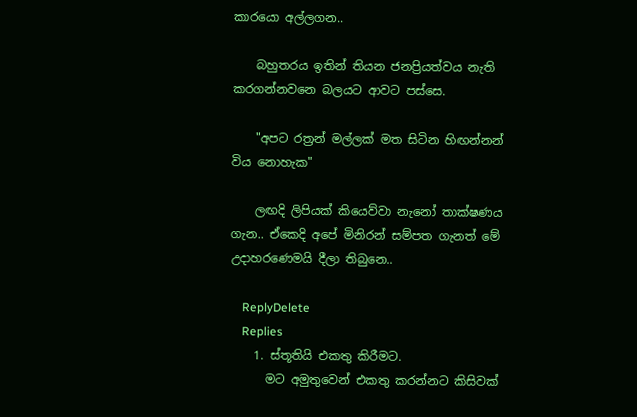කාරයො අල්ලගන..

    බහුතරය ඉතින් තියන ජනප්‍රියත්වය නැති කරගන්නවනෙ බලයට ආවට පස්සෙ.

    "අපට රත්‍රන් මල්ලක් මත සිටින හිඟන්නන් විය නොහැක"

    ලඟදි ලිපියක් කියෙව්වා නැනෝ තාක්ෂණය ගැන.. ඒකෙදි අපේ මිනිරන් සම්පත ගැනත් මේ උදාහරණෙමයි දීලා තිබුනෙ..

    ReplyDelete
    Replies
    1. ස්තූතියි එකතු කිරීමට.
      මට අමුතුවෙන් එකතු කරන්නට කිසිවක්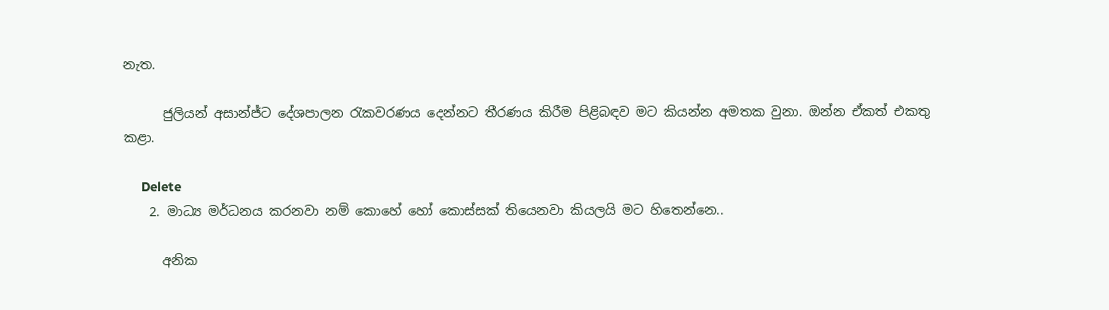නැත.

      ජුලියන් අසාන්ජ්ට දේශපාලන රැකවරණය දෙන්නට තීරණය කිරීම පිළිබඳව මට කියන්න අමතක වුනා. ඔන්න ඒකත් එකතු කළා.

      Delete
    2. මාධ්‍ය මර්ධනය කරනවා නම් කොහේ හෝ කොස්සක් තියෙනවා කියලයි මට හිතෙන්නෙ..

      අනික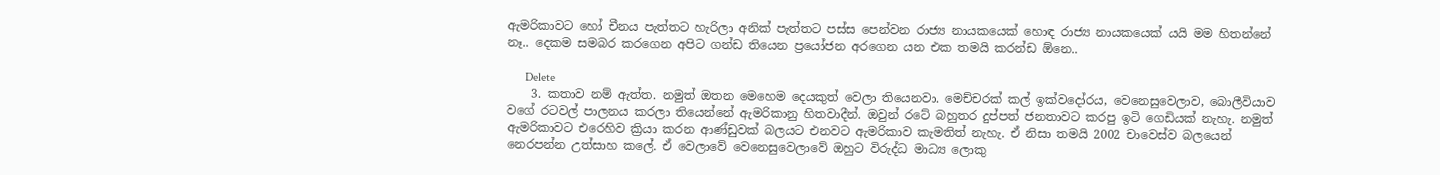ඇමරිකාවට හෝ චීනය පැත්තට හැරිලා අනික් පැත්තට පස්ස පෙන්වන රාජ්‍ය නායකයෙක් හොඳ රාජ්‍ය නායකයෙක් යයි මම හිතන්නේ නෑ.. දෙකම සමබර කරගෙන අපිට ගන්ඩ තියෙන ප්‍රයෝජන අරගෙන යන එක තමයි කරන්ඩ ඕනෙ..

      Delete
    3. කතාව නම් ඇත්ත. නමුත් ඔතන මෙහෙම දෙයකුත් වෙලා තියෙනවා. මෙච්චරක් කල් ඉක්වදෝරය, වෙනෙසුවෙලාව, බොලීවියාව වගේ රටවල් පාලනය කරලා තියෙන්නේ ඇමරිකානු හිතවාදීන්. ඔවුන් රටේ බහුතර දුප්පත් ජනතාවට කරපු ඉටි ගෙඩියක් නැහැ. නමුත් ඇමරිකාවට එරෙහිව ක්‍රියා කරන ආණ්ඩුවක් බලයට එනවට ඇමරිකාව කැමතිත් නැහැ. ඒ නිසා තමයි 2002 චාවෙස්ව බලයෙන් නෙරපන්න උත්සාහ කලේ. ඒ වෙලාවේ වෙනෙසුවෙලාවේ ඔහුට විරුද්ධ මාධ්‍ය ලොකු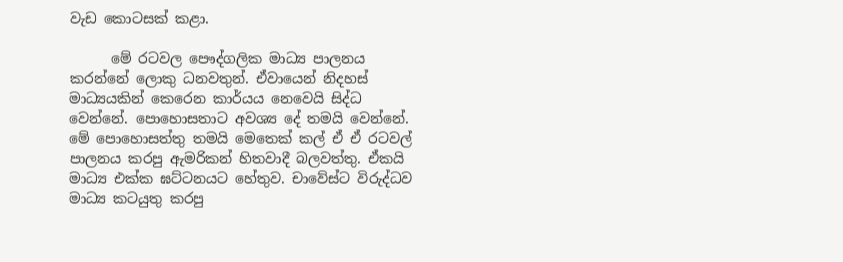වැඩ කොටසක් කළා.

      මේ රටවල පෞද්ගලික මාධ්‍ය පාලනය කරන්නේ ලොකු ධනවතුන්. ඒවායෙන් නිදහස් මාධ්‍යයකින් කෙරෙන කාර්යය නෙවෙයි සිද්ධ වෙන්නේ. පොහොසතාට අවශ්‍ය දේ තමයි වෙන්නේ. මේ පොහොසත්තු තමයි මෙතෙක් කල් ඒ ඒ රටවල් පාලනය කරපු ඇමරිකන් හිතවාදී බලවත්තු. ඒකයි මාධ්‍ය එක්ක ඝට්ටනයට හේතුව. චාවේස්ට විරුද්ධව මාධ්‍ය කටයුතු කරපු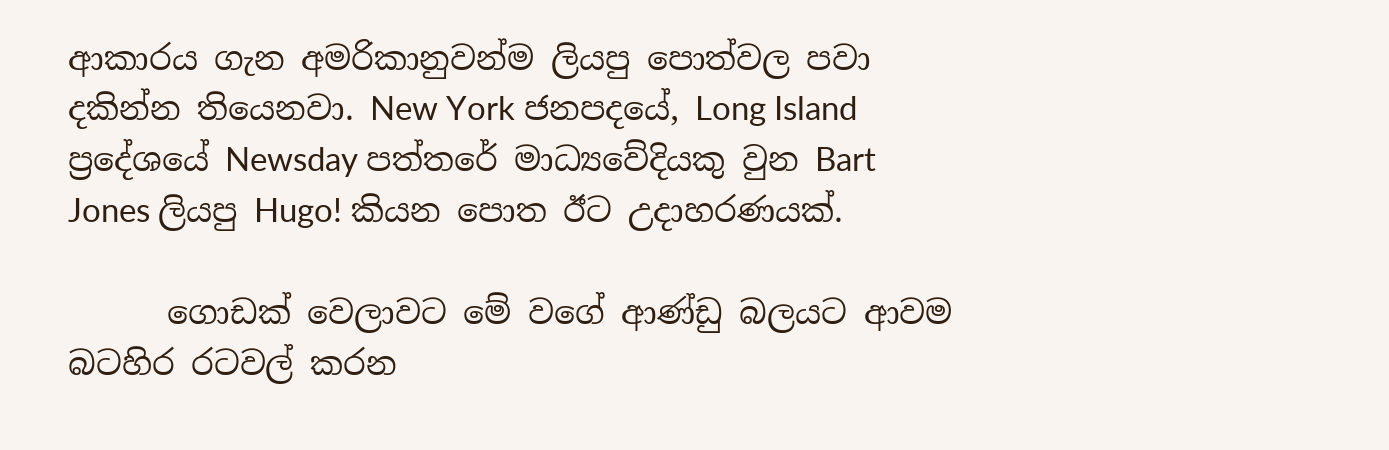ආකාරය ගැන අමරිකානුවන්ම ලියපු පොත්වල පවා දකින්න තියෙනවා. New York ජනපදයේ, Long Island ප්‍රදේශයේ Newsday පත්තරේ මාධ්‍යවේදියකු වුන Bart Jones ලියපු Hugo! කියන පොත ඊට උදාහරණයක්.

      ගොඩක් වෙලාවට මේ වගේ ආණ්ඩු බලයට ආවම බටහිර රටවල් කරන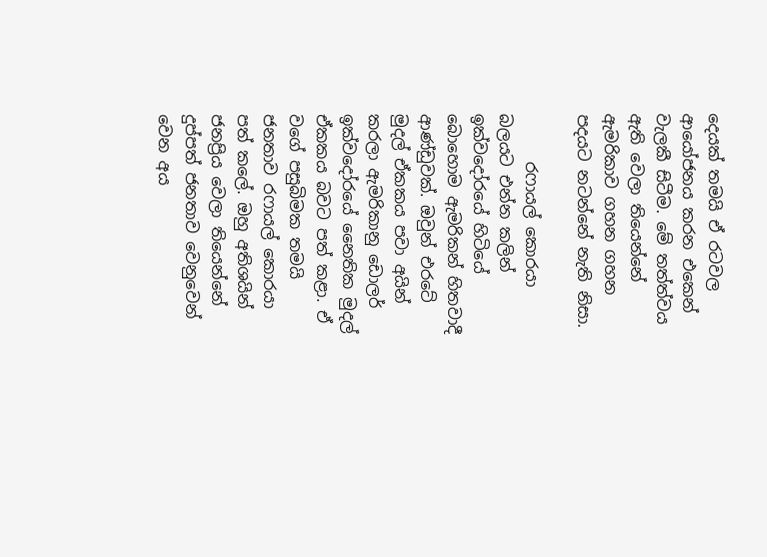දෙයක් තමයි ඒ රටවල ආයෝජනය කරන එකෙන් වැලකී සිටීම. මේ තත්ත්වය ඇති වෙලා තියෙන්නේ ඇමරිකාව ගහන ගහන පදයට නටන්නේ නැති නිසා.

      රෆායල් කොරයා බලයට එන්න කලින් ඉක්වදෝරයේ හිටියේ බොහොම ඇමරිකන් හිතවාදී ආණ්ඩුවක්. ඔවුන් එරටේ මුදල් ඒකකය පවා අයින් කරලා ඇමරිකානු ඩොලර් ඉක්වදෝරයේ නෛතික මුදල් ඒකකය බවට පත් කළා. ඒ වගේ පසුබිමක තමයි ජනතාව රෆායල් කොරයා පත් කලේ. ඔහු අතිශයින් ජනප්‍රිය වෙලා තියෙන්නේ දුප්පත් ජනතාව වෙනුවෙන් වෙන අය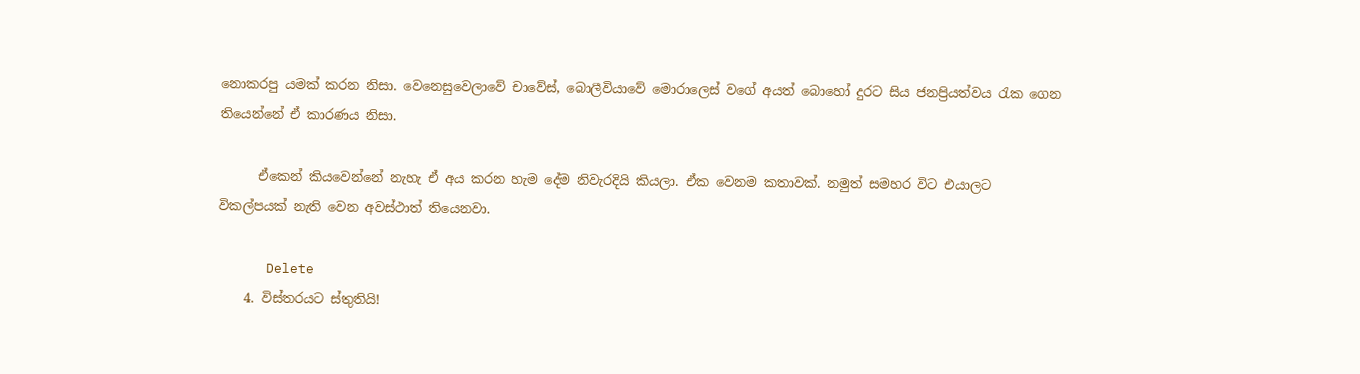නොකරපු යමක් කරන නිසා. වෙනෙසුවෙලාවේ චාවේස්, බොලීවියාවේ මොරාලෙස් වගේ අයත් බොහෝ දුරට සිය ජනප්‍රියත්වය රැක ගෙන තියෙන්නේ ඒ කාරණය නිසා.

      ඒකෙන් කියවෙන්නේ නැහැ ඒ අය කරන හැම දේම නිවැරදියි කියලා. ඒක වෙනම කතාවක්. නමුත් සමහර විට එයාලට විකල්පයක් නැති වෙන අවස්ථාත් තියෙනවා.

      Delete
    4. විස්තරයට ස්තුතියි!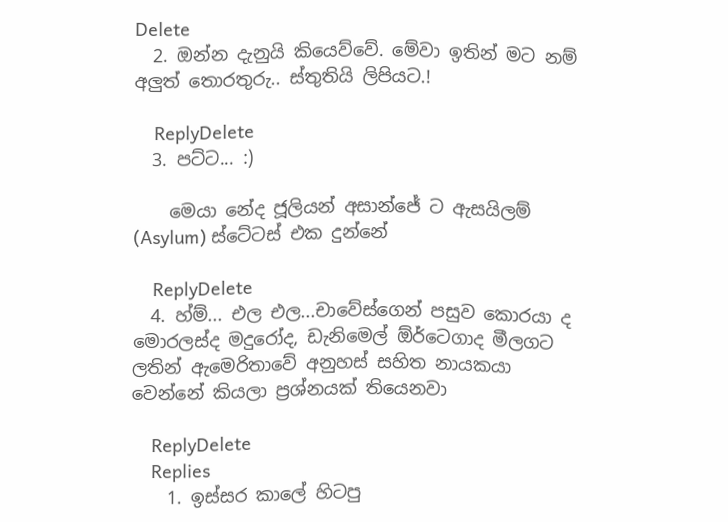Delete
  2. ඔන්න දැනුයි කියෙව්වේ. මේවා ඉතින් මට නම් අලුත් තොරතුරු.. ස්තුතියි ලිපියට.!

    ReplyDelete
  3. පට්ට... :)

    මෙයා නේද ජූලියන් අසාන්ජේ ට ඇසයිලම් (Asylum) ස්ටේටස් එක දුන්නේ

    ReplyDelete
  4. හ්ම්... එල එල...චාවේස්ගෙන් පසුව කොරයා ද මොරලස්ද මදුරෝද, ඩැනිමෙල් ඕර්ටෙගාද මීලගට ලතින් ඇමෙරිතාවේ අනුහස් සහිත නායකයා වෙන්නේ කියලා ප්‍රශ්නයක් තියෙනවා

    ReplyDelete
    Replies
    1. ඉස්සර කාලේ හිටපු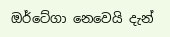ඔර්ටේගා නෙවෙයි දැන්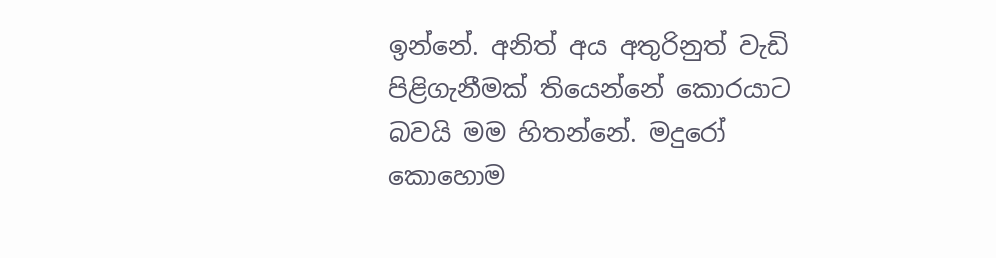ඉන්නේ. අනිත් අය අතුරිනුත් වැඩි පිළිගැනීමක් තියෙන්නේ කොරයාට බවයි මම හිතන්නේ. මදුරෝ කොහොම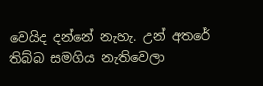වෙයිද දන්නේ නැහැ. උන් අතරේ තිබ්බ සමගිය නැතිවෙලා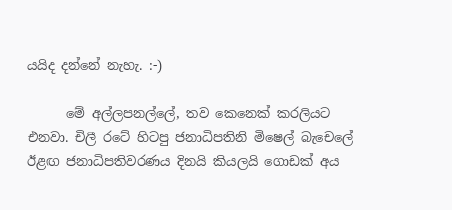යයිද දන්නේ නැහැ. :-)

      මේ අල්ලපනල්ලේ, තව කෙනෙක් කරලියට එනවා. චිලී රටේ හිටපු ජනාධිපතිනි මිෂෙල් බැචෙලේ ඊළඟ ජනාධිපතිවරණය දිනයි කියලයි ගොඩක් අය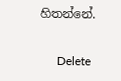හිතන්නේ.

      Delete